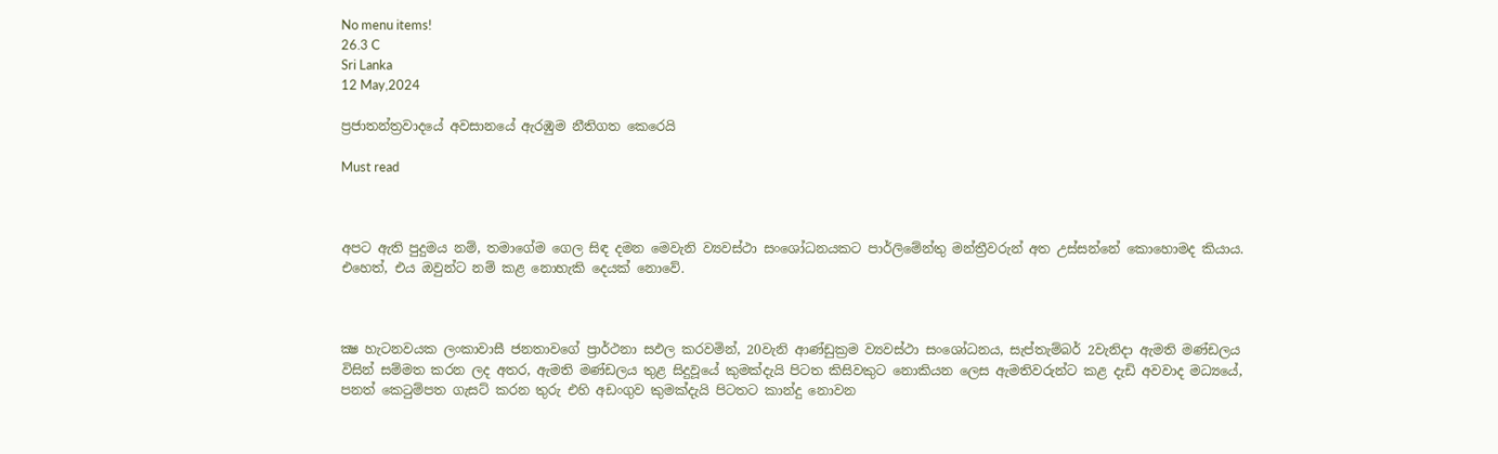No menu items!
26.3 C
Sri Lanka
12 May,2024

ප්‍රජාතන්ත්‍රවාදයේ අවසානයේ ඇරඹුම නීතිගත කෙරෙයි

Must read



අපට ඇති පුදුමය නම්, තමාගේම ගෙල සිඳ දමන මෙවැනි ව්‍යවස්ථා සංශෝධනයකට පාර්ලිමේන්තු මන්ත්‍රීවරුන් අත උස්සන්නේ කොහොමද කියාය. එහෙත්, එය ඔවුන්ට නම් කළ නොහැකි දෙයක් නොවේ.



ක්‍ෂ හැටනවයක ලංකාවාසී ජනතාවගේ ප්‍රාර්ථනා සඵල කරවමින්, 20වැනි ආණ්ඩුක්‍රම ව්‍යවස්ථා සංශෝධනය, සැප්තැම්බර් 2වැනිදා ඇමති මණ්ඩලය විසින් සම්මත කරන ලද අතර, ඇමති මණ්ඩලය තුළ සිදුවූයේ කුමක්දැයි පිටත කිසිවකුට නොකියන ලෙස ඇමතිවරුන්ට කළ දැඩි අවවාද මධ්‍යයේ, පනත් කෙටුම්පත ගැසට් කරන තුරු එහි අඩංගුව කුමක්දැයි පිටතට කාන්දු නොවන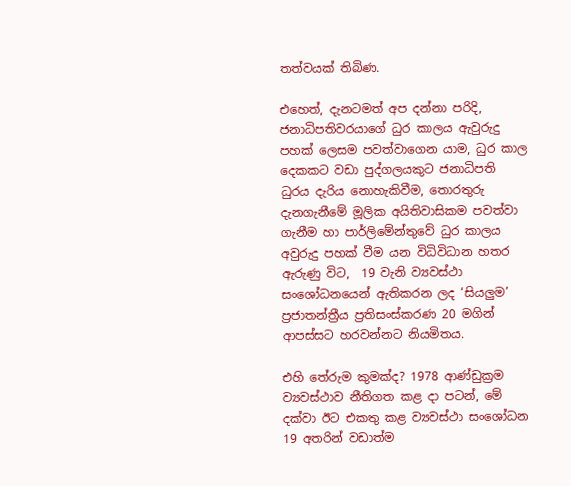තත්වයක් තිබිණ.

එහෙත්, දැනටමත් අප දන්නා පරිදි, ජනාධිපතිවරයාගේ ධුර කාලය ඇවුරුදු පහක් ලෙසම පවත්වාගෙන යාම, ධුර කාල දෙකකට වඩා පුද්ගලයකුට ජනාධිපති ධුරය දැරිය නොහැකිවීම, තොරතුරු දැනගැනීමේ මූලික අයිතිවාසිකම පවත්වා ගැනීම හා පාර්ලිමේන්තුවේ ධුර කාලය අවුරුදු පහක් වීම යන විධිවිධාන හතර ඇරුණු විට,  19 වැනි ව්‍යවස්ථා සංශෝධනයෙන් ඇතිකරන ලද ‘සියලුම’ ප්‍රජාතන්ත්‍රීය ප්‍රතිසංස්කරණ 20 මගින් ආපස්සට හරවන්නට නියමිතය.

එහි තේරුම කුමක්ද? 1978 ආණ්ඩුක්‍රම ව්‍යවස්ථාව නීතිගත කළ දා පටන්, මේ දක්වා ඊට එකතු කළ ව්‍යවස්ථා සංශෝධන 19 අතරින් වඩාත්ම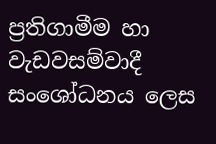ප්‍රතිගාමීම හා වැඩවසම්වාදී සංශෝධනය ලෙස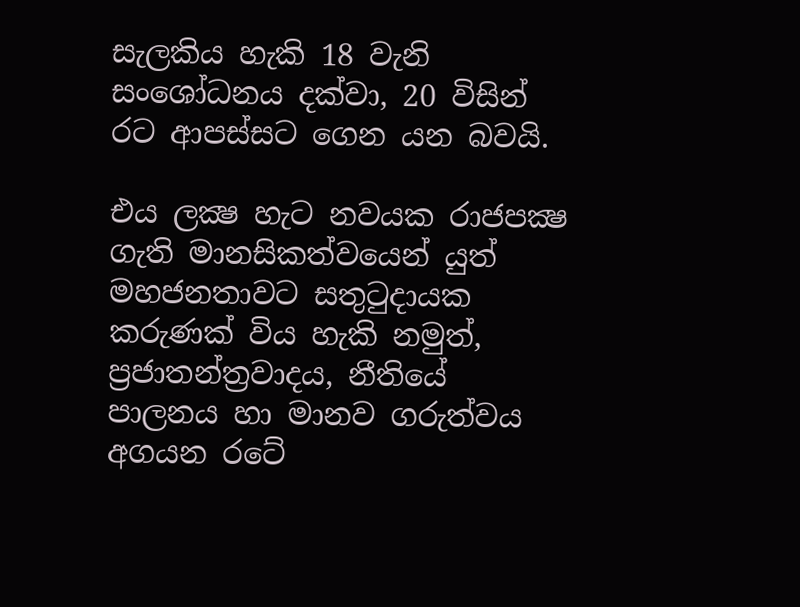සැලකිය හැකි 18 වැනි සංශෝධනය දක්වා, 20 විසින් රට ආපස්සට ගෙන යන බවයි.

එය ලක්‍ෂ හැට නවයක රාජපක්‍ෂ ගැති මානසිකත්වයෙන් යුත් මහජනතාවට සතුටුදායක කරුණක් විය හැකි නමුත්, ප්‍රජාතන්ත්‍රවාදය, නීතියේ පාලනය හා මානව ගරුත්වය අගයන රටේ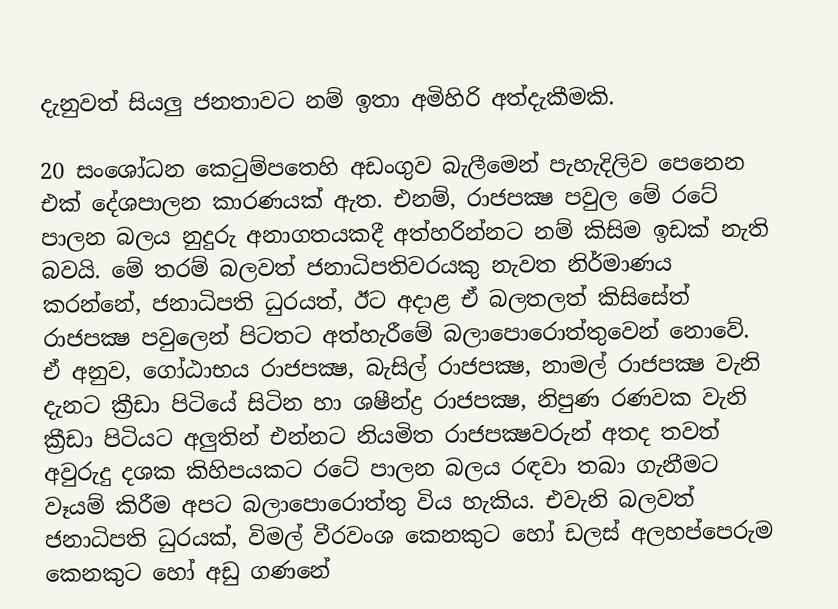දැනුවත් සියලු ජනතාවට නම් ඉතා අමිහිරි අත්දැකීමකි.

20 සංශෝධන කෙටුම්පතෙහි අඩංගුව බැලීමෙන් පැහැදිලිව පෙනෙන එක් දේශපාලන කාරණයක් ඇත. එනම්, රාජපක්‍ෂ පවුල මේ රටේ පාලන බලය නුදුරු අනාගතයකදී අත්හරින්නට නම් කිසිම ඉඩක් නැති බවයි. මේ තරම් බලවත් ජනාධිපතිවරයකු නැවත නිර්මාණය කරන්නේ, ජනාධිපති ධුරයත්, ඊට අදාළ ඒ බලතලත් කිසිසේත් රාජපක්‍ෂ පවුලෙන් පිටතට අත්හැරීමේ බලාපොරොත්තුවෙන් නොවේ. ඒ අනුව, ගෝඨාභය රාජපක්‍ෂ, බැසිල් රාජපක්‍ෂ, නාමල් රාජපක්‍ෂ වැනි දැනට ක්‍රීඩා පිටියේ සිටින හා ශෂීන්ද්‍ර රාජපක්‍ෂ, නිපුණ රණවක වැනි ක්‍රීඩා පිටියට අලුතින් එන්නට නියමිත රාජපක්‍ෂවරුන් අතද තවත් අවුරුදු දශක කිහිපයකට රටේ පාලන බලය රඳවා තබා ගැනීමට වෑයම් කිරීම අපට බලාපොරොත්තු විය හැකිය. එවැනි බලවත් ජනාධිපති ධුරයක්, විමල් වීරවංශ කෙනකුට හෝ ඩලස් අලහප්පෙරුම කෙනකුට හෝ අඩු ගණනේ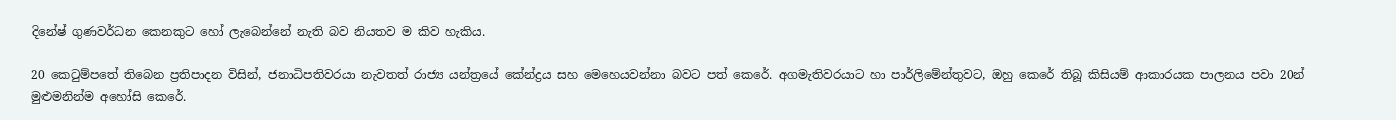දිනේෂ් ගුණවර්ධන කෙනකුට හෝ ලැබෙන්නේ නැති බව නියතව ම කිව හැකිය.

20 කෙටුම්පතේ තිබෙන ප්‍රතිපාදන විසින්, ජනාධිපතිවරයා නැවතත් රාජ්‍ය යන්ත්‍රයේ කේන්ද්‍රය සහ මෙහෙයවන්නා බවට පත් කෙරේ. අගමැතිවරයාට හා පාර්ලිමේන්තුවට, ඔහු කෙරේ තිබූ කිසියම් ආකාරයක පාලනය පවා 20න් මුළුමනින්ම අහෝසි කෙරේ.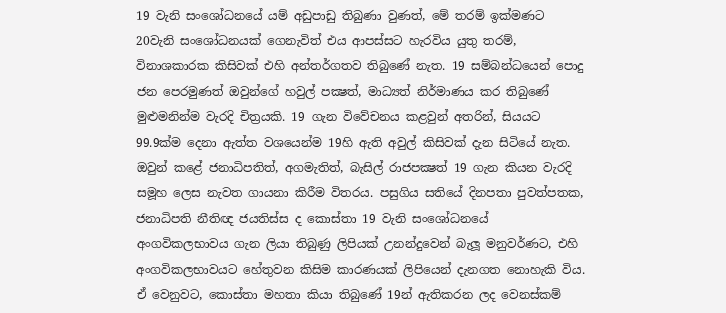19 වැනි සංශෝධනයේ යම් අඩුපාඩු තිබුණා වුණත්, මේ තරම් ඉක්මණට 20වැනි සංශෝධනයක් ගෙනැවිත් එය ආපස්සට හැරවිය යුතු තරම්, විනාශකාරක කිසිවක් එහි අන්තර්ගතව තිබුණේ නැත. 19 සම්බන්ධයෙන් පොදු ජන පෙරමුණත් ඔවුන්ගේ හවුල් පක්‍ෂත්, මාධ්‍යත් නිර්මාණය කර තිබුණේ මුළුමනින්ම වැරදි චිත්‍රයකි. 19 ගැන විවේචනය කළවුන් අතරින්, සියයට 99.9ක්ම දෙනා ඇත්ත වශයෙන්ම 19හි ඇති අවුල් කිසිවක් දැන සිටියේ නැත. ඔවුන් කළේ ජනාධිපතිත්, අගමැතිත්, බැසිල් රාජපක්‍ෂත් 19 ගැන කියන වැරදි සමූහ ලෙස නැවත ගායනා කිරීම විතරය. පසුගිය සතියේ දිනපතා පුවත්පතක, ජනාධිපති නීතිඥ ජයතිස්ස ද කොස්තා 19 වැනි සංශෝධනයේ අංගවිකලභාවය ගැන ලියා තිබුණු ලිපියක් උනන්දුවෙන් බැලූ මනුවර්ණට, එහි අංගවිකලභාවයට හේතුවන කිසිම කාරණයක් ලිපියෙන් දැනගත නොහැකි විය. ඒ වෙනුවට, කොස්තා මහතා කියා තිබුණේ 19න් ඇතිකරන ලද වෙනස්කම්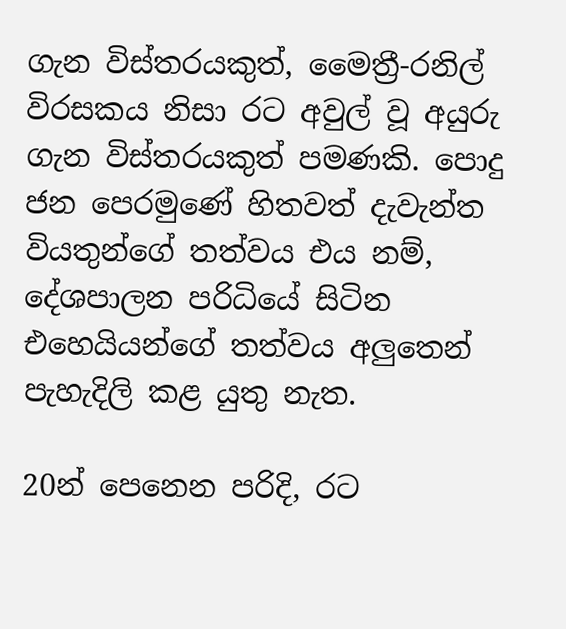ගැන විස්තරයකුත්, මෛත්‍රී-රනිල් විරසකය නිසා රට අවුල් වූ අයුරු ගැන විස්තරයකුත් පමණකි. පොදු ජන පෙරමුණේ හිතවත් දැවැන්ත වියතුන්ගේ තත්වය එය නම්, දේශපාලන පරිධියේ සිටින එහෙයියන්ගේ තත්වය අලුතෙන් පැහැදිලි කළ යුතු නැත.

20න් පෙනෙන පරිදි, රට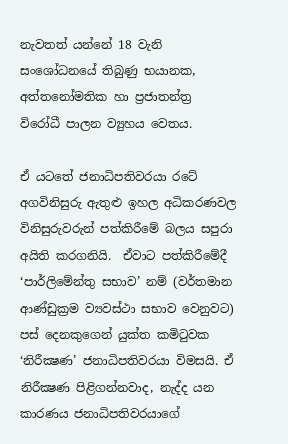නැවතත් යන්නේ 18 වැනි සංශෝධනයේ තිබුණු භයානක, අත්තනෝමතික හා ප්‍රජාතන්ත්‍ර විරෝධී පාලන ව්‍යුහය වෙතය.

ඒ යටතේ ජනාධිපතිවරයා රටේ අගවිනිසුරු ඇතුළු ඉහල අධිකරණවල විනිසුරුවරුන් පත්කිරීමේ බලය සපුරා අයිති කරගනියි.  ඒවාට පත්කිරීමේදී ‘පාර්ලිමේන්තු සභාව’ නම් (වර්තමාන ආණ්ඩුක්‍රම ව්‍යවස්ථා සභාව වෙනුවට) පස් දෙනකුගෙන් යුක්ත කමිටුවක ‘නිරීක්‍ෂණ’ ජනාධිපතිවරයා විමසයි. ඒ නිරීක්‍ෂණ පිළිගන්නවාද, නැද්ද යන කාරණය ජනාධිපතිවරයාගේ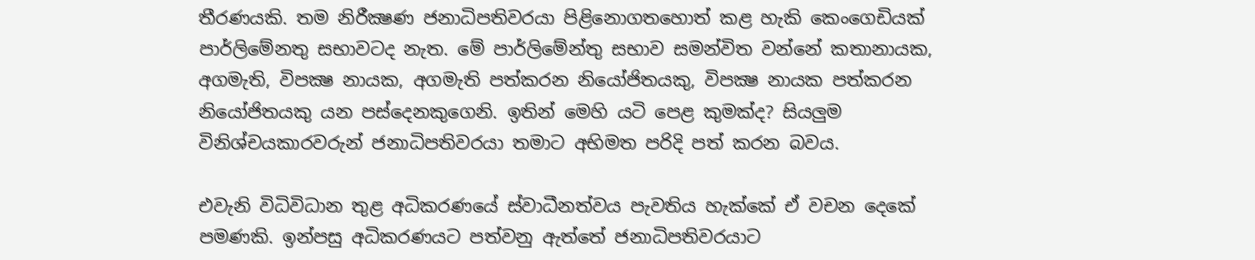තීරණයකි. තම නිරීක්‍ෂණ ජනාධිපතිවරයා පිළිනොගතහොත් කළ හැකි කෙංගෙඩියක් පාර්ලිමේනතු සභාවටද නැත. මේ පාර්ලිමේන්තු සභාව සමන්විත වන්නේ කතානායක, අගමැති, විපක්‍ෂ නායක, අගමැති පත්කරන නියෝජිතයකු, විපක්‍ෂ නායක පත්කරන නියෝජිතයකු යන පස්දෙනකුගෙනි. ඉතින් මෙහි යටි පෙළ කුමක්ද? සියලුම විනිශ්චයකාරවරුන් ජනාධිපතිවරයා තමාට අභිමත පරිදි පත් කරන බවය.

එවැනි විධිවිධාන තුළ අධිකරණයේ ස්වාධීනත්වය පැවතිය හැක්කේ ඒ වචන දෙකේ පමණකි. ඉන්පසු අධිකරණයට පත්වනු ඇත්තේ ජනාධිපතිවරයාට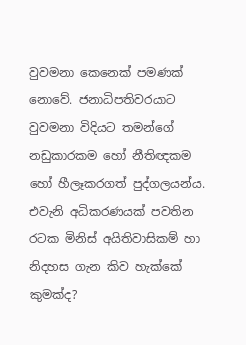වුවමනා කෙනෙක් පමණක් නොවේ. ජනාධිපතිවරයාට වුවමනා විදියට තමන්ගේ නඩුකාරකම හෝ නීතිඥකම හෝ හීලෑකරගත් පුද්ගලයන්ය. එවැනි අධිකරණයක් පවතින රටක මිනිස් අයිතිවාසිකම් හා නිදහස ගැන කිව හැක්කේ කුමක්ද?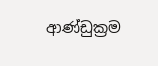ආණ්ඩුක්‍රම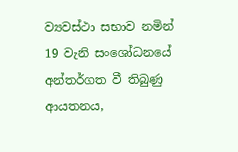ව්‍යවස්ථා සභාව නමින් 19 වැනි සංශෝධනයේ අන්තර්ගත වී තිබුණු ආයතනය,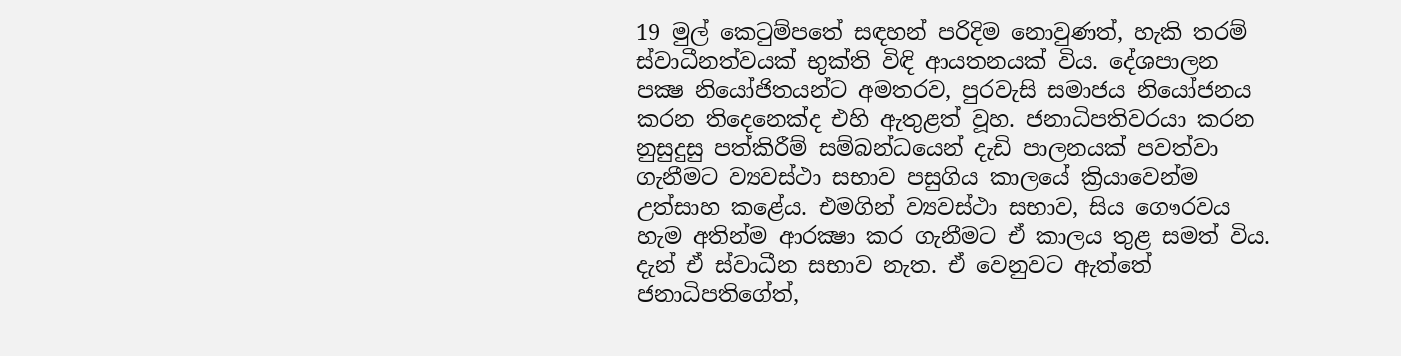19 මුල් කෙටුම්පතේ සඳහන් පරිදිම නොවුණත්, හැකි තරම් ස්වාධීනත්වයක් භුක්ති විඳි ආයතනයක් විය. දේශපාලන පක්‍ෂ නියෝජිතයන්ට අමතරව, පුරවැසි සමාජය නියෝජනය කරන තිදෙනෙක්ද එහි ඇතුළත් වූහ. ජනාධිපතිවරයා කරන නුසුදුසු පත්කිරීම් සම්බන්ධයෙන් දැඩි පාලනයක් පවත්වා ගැනීමට ව්‍යවස්ථා සභාව පසුගිය කාලයේ ක්‍රියාවෙන්ම උත්සාහ කළේය. එමගින් ව්‍යවස්ථා සභාව, සිය ගෞරවය හැම අතින්ම ආරක්‍ෂා කර ගැනීමට ඒ කාලය තුළ සමත් විය. දැන් ඒ ස්වාධීන සභාව නැත. ඒ වෙනුවට ඇත්තේ ජනාධිපතිගේත්,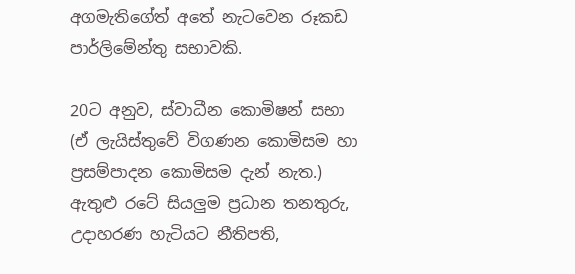අගමැතිගේත් අතේ නැටවෙන රූකඩ පාර්ලිමේන්තු සභාවකි.

20ට අනුව, ස්වාධීන කොමිෂන් සභා (ඒ ලැයිස්තුවේ විගණන කොමිසම හා ප්‍රසම්පාදන කොමිසම දැන් නැත.) ඇතුළු රටේ සියලුම ප්‍රධාන තනතුරු, උදාහරණ හැටියට නීතිපති,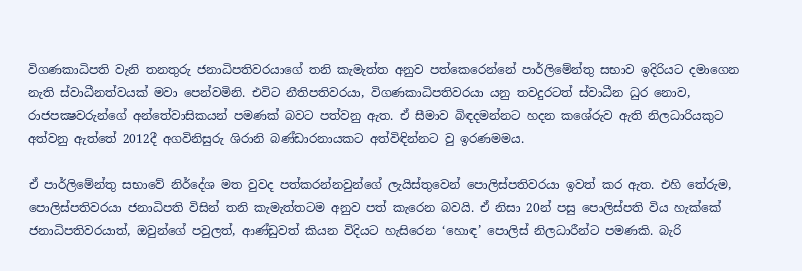විගණකාධිපති වැනි තනතුරු ජනාධිපතිවරයාගේ තනි කැමැත්ත අනුව පත්කෙරෙන්නේ පාර්ලිමේන්තු සභාව ඉදිරියට දමාගෙන නැති ස්වාධීනත්වයක් මවා පෙන්වමිනි. එවිට නීතිපතිවරයා, විගණකාධිපතිවරයා යනු තවදුරටත් ස්වාධීන ධුර නොව, රාජපක්‍ෂවරුන්ගේ අන්තේවාසිකයන් පමණක් බවට පත්වනු ඇත. ඒ සීමාව බිඳදමන්නට හදන කශේරුව ඇති නිලධාරියකුට අත්වනු ඇත්තේ 2012දී අගවිනිසුරු ශිරානි බණ්ඩාරනායකට අත්විඳින්නට වු ඉරණමමය.

ඒ පාර්ලිමේන්තු සභාවේ නිර්දේශ මත වුවද පත්කරන්නවුන්ගේ ලැයිස්තුවෙන් පොලිස්පතිවරයා ඉවත් කර ඇත. එහි තේරුම, පොලිස්පතිවරයා ජනාධිපති විසින් තනි කැමැත්තටම අනුව පත් කැරෙන බවයි. ඒ නිසා 20න් පසු පොලිස්පති විය හැක්කේ ජනාධිපතිවරයාත්, ඔවුන්ගේ පවුලත්, ආණ්ඩුවත් කියන විදියට හැසිරෙන ‘හොඳ’ පොලිස් නිලධාරීන්ට පමණකි. බැරි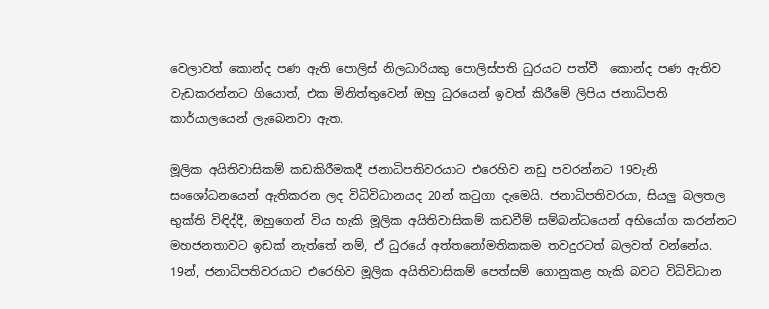වෙලාවත් කොන්ද පණ ඇති පොලිස් නිලධාරියකු පොලිස්පති ධුරයට පත්වී  කොන්ද පණ ඇතිව වැඩකරන්නට ගියොත්, එක මිනිත්තුවෙන් ඔහු ධුරයෙන් ඉවත් කිරීමේ ලිපිය ජනාධිපති කාර්යාලයෙන් ලැබෙනවා ඇත.

මූලික අයිතිවාසිකම් කඩකිරීමකදී ජනාධිපතිවරයාට එරෙහිව නඩු පවරන්නට 19වැනි සංශෝධනයෙන් ඇතිකරන ලද විධිවිධානයද 20න් කටුගා දැමෙයි. ජනාධිපතිවරයා, සියලු බලතල භුක්ති විඳිද්දී, ඔහුගෙන් විය හැකි මූලික අයිතිවාසිකම් කඩවීම් සම්බන්ධයෙන් අභියෝග කරන්නට මහජනතාවට ඉඩක් නැත්තේ නම්, ඒ ධුරයේ අත්තනෝමතිකකම තවදුරටත් බලවත් වන්නේය. 19න්, ජනාධිපතිවරයාට එරෙහිව මූලික අයිතිවාසිකම් පෙත්සම් ගොනුකළ හැකි බවට විධිවිධාන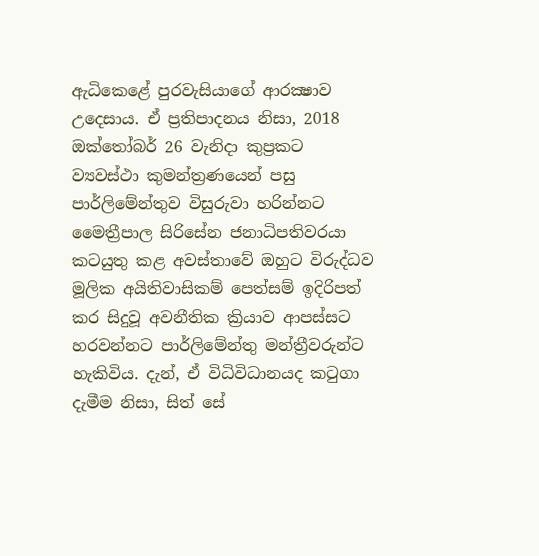ඇධිකෙළේ පුරවැසියාගේ ආරක්‍ෂාව උදෙසාය. ඒ ප්‍රතිපාදනය නිසා, 2018 ඔක්තෝබර් 26 වැනිදා කුප්‍රකට ව්‍යවස්ථා කුමන්ත්‍රණයෙන් පසු පාර්ලිමේන්තුව විසුරුවා හරින්නට මෛත්‍රීපාල සිරිසේන ජනාධිපතිවරයා කටයුතු කළ අවස්තාවේ ඔහුට විරුද්ධව මූලික අයිතිවාසිකම් පෙත්සම් ඉදිරිපත් කර සිදුවූ අවනීතික ක්‍රියාව ආපස්සට හරවන්නට පාර්ලිමේන්තු මන්ත්‍රීවරුන්ට හැකිවිය. දැන්, ඒ විධිවිධානයද කටුගා දැමීම නිසා, සිත් සේ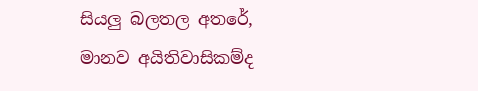සියලු බලතල අතරේ, මානව අයිතිවාසිකම්ද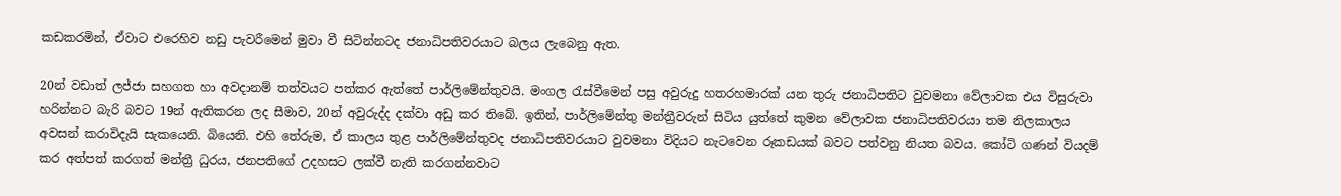කඩකරමින්, ඒවාට එරෙහිව නඩු පැවරීමෙන් මුවා වී සිටින්නටද ජනාධිපතිවරයාට බලය ලැබෙනු ඇත.

20න් වඩාත් ලජ්ජා සහගත හා අවදානම් තත්වයට පත්කර ඇත්තේ පාර්ලිමේන්තුවයි. මංගල රැස්වීමෙන් පසු අවුරුදු හතරහමාරක් යන තුරු ජනාධිපතිට වුවමනා වේලාවක එය විසුරුවා හරින්නට බැරි බවට 19න් ඇතිකරන ලද සීමාව, 20න් අවුරුද්ද දක්වා අඩු කර තිබේ. ඉතින්, පාර්ලිමේන්තු මන්ත්‍රීවරුන් සිටිය යුත්තේ කුමන වේලාවක ජනාධිපතිවරයා තම නිලකාලය අවසන් කරාවිදැයි සැකයෙනි. බියෙනි. එහි තේරුම, ඒ කාලය තුළ පාර්ලිමේන්තුවද ජනාධිපතිවරයාට වුවමනා විදියට නැටවෙන රූකඩයක් බවට පත්වනු නියත බවය. කෝටි ගණන් වියදම් කර අත්පත් කරගත් මන්ත්‍රී ධුරය, ජනපතිගේ උදහසට ලක්වී නැති කරගන්නවාට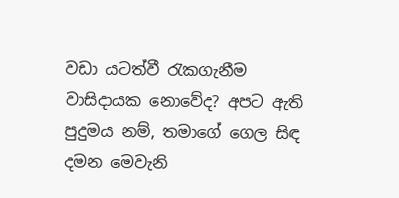වඩා යටත්වී රැකගැනීම වාසිදායක නොවේද? අපට ඇති පුදුමය නම්, තමාගේ ගෙල සිඳ දමන මෙවැනි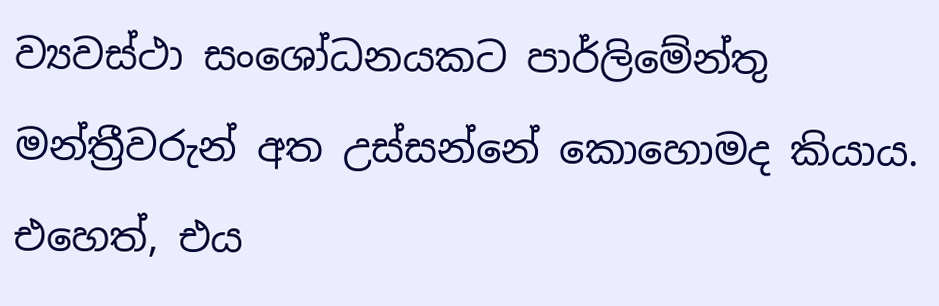ව්‍යවස්ථා සංශෝධනයකට පාර්ලිමේන්තු මන්ත්‍රීවරුන් අත උස්සන්නේ කොහොමද කියාය. එහෙත්, එය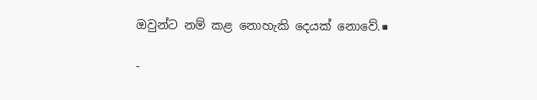ඔවුන්ට නම් කළ නොහැකි දෙයක් නොවේ.■

-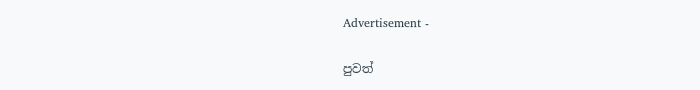Advertisement -

පුවත්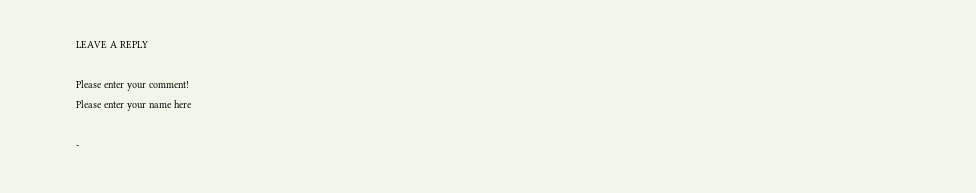LEAVE A REPLY

Please enter your comment!
Please enter your name here

-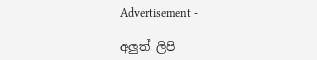Advertisement -

අලුත් ලිපි